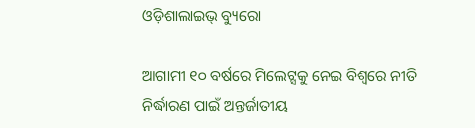ଓଡ଼ିଶାଲାଇଭ୍ ବ୍ୟୁରୋ

ଆଗାମୀ ୧୦ ବର୍ଷରେ ମିଲେଟ୍ସକୁ ନେଇ ବିଶ୍ଵରେ ନୀତି ନିର୍ଦ୍ଧାରଣ ପାଇଁ ଅନ୍ତର୍ଜାତୀୟ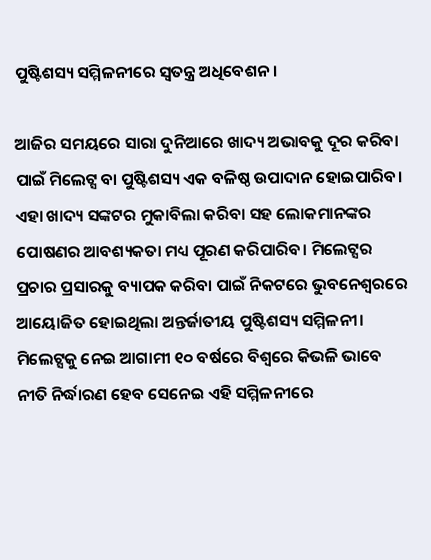ପୁଷ୍ଟିଶସ୍ୟ ସମ୍ମିଳନୀରେ ସ୍ଵତନ୍ତ୍ର ଅଧିବେଶନ।

ଆଜିର ସମୟରେ ସାରା ଦୁନିଆରେ ଖାଦ୍ୟ ଅଭାବକୁ ଦୂର କରିବା ପାଇଁ ମିଲେଟ୍ସ ବା ପୁଷ୍ଟିଶସ୍ୟ ଏକ ବଳିଷ୍ଠ ଉପାଦାନ ହୋଇପାରିବ। ଏହା ଖାଦ୍ୟ ସଙ୍କଟର ମୁକାବିଲା କରିବା ସହ ଲୋକମାନଙ୍କର ପୋଷଣର ଆବଶ୍ୟକତା ମଧ୍ୟ ପୂରଣ କରିପାରିବ। ମିଲେଟ୍ସର ପ୍ରଚାର ପ୍ରସାରକୁ ବ୍ୟାପକ କରିବା ପାଇଁ ନିକଟରେ ଭୁବନେଶ୍ଵରରେ ଆୟୋଜିତ ହୋଇଥିଲା ଅନ୍ତର୍ଜାତୀୟ ପୁଷ୍ଟିଶସ୍ୟ ସମ୍ମିଳନୀ। ମିଲେଟ୍ସକୁ ନେଇ ଆଗାମୀ ୧୦ ବର୍ଷରେ ବିଶ୍ଵରେ କିଭଳି ଭାବେ ନୀତି ନିର୍ଦ୍ଧାରଣ ହେବ ସେନେଇ ଏହି ସମ୍ମିଳନୀରେ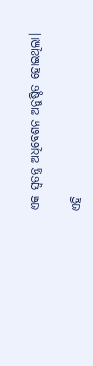ଏକ ସ୍ଵତନ୍ତ୍ର ଅଧିବେଶନ ଅନୁଷ୍ଠିତ ହୋଇଥିଲା।

ଏହି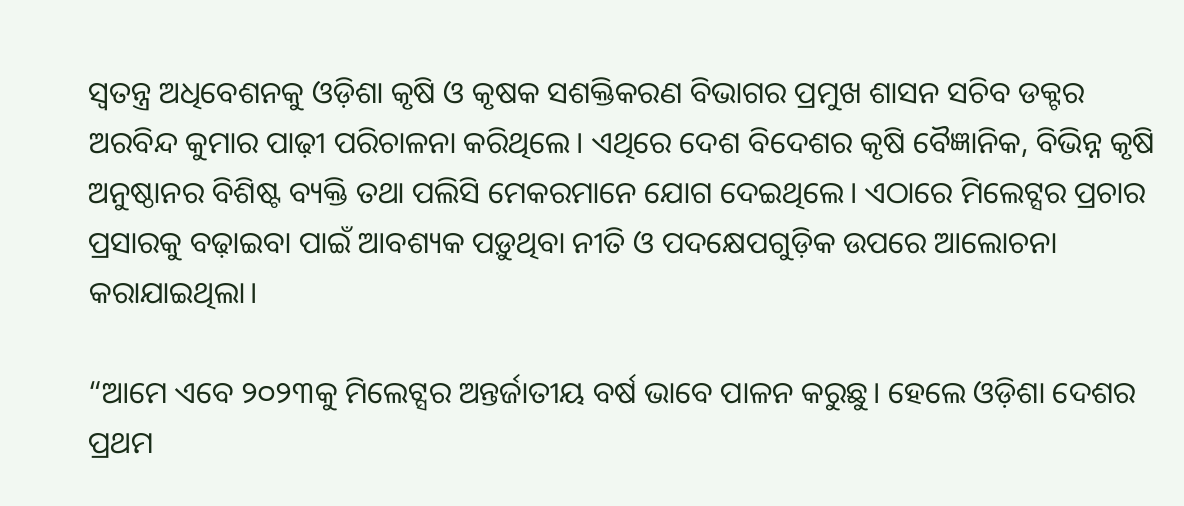ସ୍ଵତନ୍ତ୍ର ଅଧିବେଶନକୁ ଓଡ଼ିଶା କୃଷି ଓ କୃଷକ ସଶକ୍ତିକରଣ ବିଭାଗର ପ୍ରମୁଖ ଶାସନ ସଚିବ ଡକ୍ଟର ଅରବିନ୍ଦ କୁମାର ପାଢ଼ୀ ପରିଚାଳନା କରିଥିଲେ। ଏଥିରେ ଦେଶ ବିଦେଶର କୃଷି ବୈଜ୍ଞାନିକ, ବିଭିନ୍ନ କୃଷି ଅନୁଷ୍ଠାନର ବିଶିଷ୍ଟ ବ୍ୟକ୍ତି ତଥା ପଲିସି ମେକରମାନେ ଯୋଗ ଦେଇଥିଲେ। ଏଠାରେ ମିଲେଟ୍ସର ପ୍ରଚାର ପ୍ରସାରକୁ ବଢ଼ାଇବା ପାଇଁ ଆବଶ୍ୟକ ପଡ଼ୁଥିବା ନୀତି ଓ ପଦକ୍ଷେପଗୁଡ଼ିକ ଉପରେ ଆଲୋଚନା କରାଯାଇଥିଲା।

“ଆମେ ଏବେ ୨୦୨୩କୁ ମିଲେଟ୍ସର ଅନ୍ତର୍ଜାତୀୟ ବର୍ଷ ଭାବେ ପାଳନ କରୁଛୁ। ହେଲେ ଓଡ଼ିଶା ଦେଶର ପ୍ରଥମ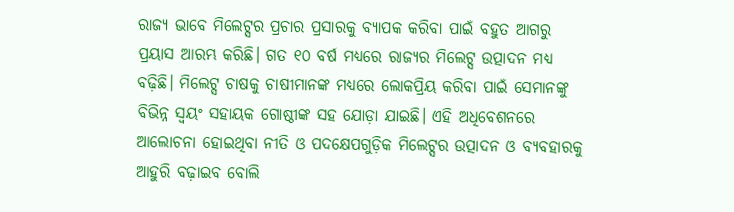ରାଜ୍ୟ ଭାବେ ମିଲେଟ୍ସର ପ୍ରଚାର ପ୍ରସାରକୁ ବ୍ୟାପକ କରିବା ପାଇଁ ବହୁତ ଆଗରୁ ପ୍ରୟାସ ଆରମ୍ଭ କରିଛି। ଗତ ୧୦ ବର୍ଷ ମଧ୍ୟରେ ରାଜ୍ୟର ମିଲେଟ୍ସ ଉତ୍ପାଦନ ମଧ୍ୟ ବଢ଼ିଛି। ମିଲେଟ୍ସ ଚାଷକୁ ଚାଷୀମାନଙ୍କ ମଧ୍ୟରେ ଲୋକପ୍ରିୟ କରିବା ପାଇଁ ସେମାନଙ୍କୁ ବିଭିନ୍ନ ସ୍ଵୟଂ ସହାୟକ ଗୋଷ୍ଠୀଙ୍କ ସହ ଯୋଡ଼ା ଯାଇଛି। ଏହି ଅଧିବେଶନରେ ଆଲୋଚନା ହୋଇଥିବା ନୀତି ଓ ପଦକ୍ଷେପଗୁଡ଼ିକ ମିଲେଟ୍ସର ଉତ୍ପାଦନ ଓ ବ୍ୟବହାରକୁ ଆହୁରି ବଢ଼ାଇବ ବୋଲି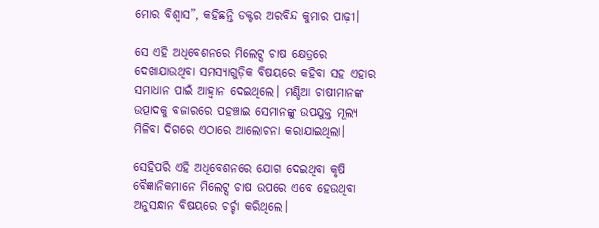ମୋର ବିଶ୍ଵାସ”, କହିଛନ୍ତି ଡକ୍ଟର ଅରବିନ୍ଦ କୁମାର ପାଢ଼ୀ।

ସେ ଏହି ଅଧିବେଶନରେ ମିଲେଟ୍ସ ଚାଷ କ୍ଷେତ୍ରରେ ଦେଖାଯାଉଥିବା ସମସ୍ୟାଗୁଡ଼ିକ ବିଷୟରେ କହିବା ସହ ଏହାର ସମାଧାନ ପାଇଁ ଆହ୍ୱାନ ଦେଇଥିଲେ। ମଣ୍ଡିଆ ଚାଷୀମାନଙ୍କ ଉତ୍ପାଦକୁ ବଜାରରେ ପହଞ୍ଚାଇ ସେମାନଙ୍କୁ ଉପଯୁକ୍ତ ମୂଲ୍ୟ ମିଳିବା ଦିଗରେ ଏଠାରେ ଆଲୋଚନା କରାଯାଇଥିଲା।

ସେହିପରି ଏହି ଅଧିବେଶନରେ ଯୋଗ ଦେଇଥିବା କୃଷି ବୈଜ୍ଞାନିକମାନେ ମିଲେଟ୍ସ ଚାଷ ଉପରେ ଏବେ ହେଉଥିବା ଅନୁସନ୍ଧାନ ବିଷୟରେ ଚର୍ଚ୍ଚା କରିଥିଲେ।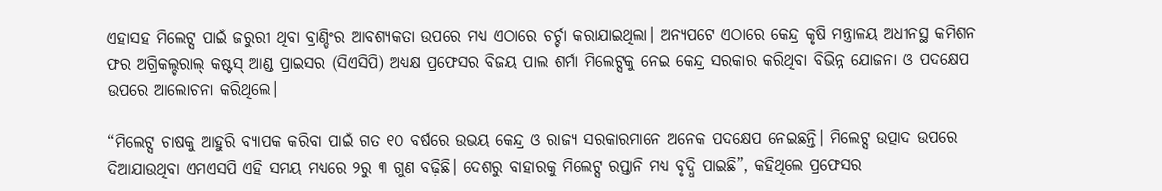ଏହାସହ ମିଲେଟ୍ସ ପାଇଁ ଜରୁରୀ ଥିବା ବ୍ରାଣ୍ଡିଂର ଆବଶ୍ୟକତା ଉପରେ ମଧ୍ୟ ଏଠାରେ ଚର୍ଚ୍ଚା କରାଯାଇଥିଲା। ଅନ୍ୟପଟେ ଏଠାରେ କେନ୍ଦ୍ର କୃଷି ମନ୍ତ୍ରାଳୟ ଅଧୀନସ୍ଥ କମିଶନ ଫର ଅଗ୍ରିକଲ୍ଚରାଲ୍ କଷ୍ଟସ୍ ଆଣ୍ଡ ପ୍ରାଇସର (ସିଏସିପି) ଅଧ୍ୟକ୍ଷ ପ୍ରଫେସର ବିଜୟ ପାଲ ଶର୍ମା ମିଲେଟ୍ସକୁ ନେଇ କେନ୍ଦ୍ର ସରକାର କରିଥିବା ବିଭିନ୍ନ ଯୋଜନା ଓ ପଦକ୍ଷେପ ଉପରେ ଆଲୋଚନା କରିଥିଲେ।

“ମିଲେଟ୍ସ ଚାଷକୁ ଆହୁରି ବ୍ୟାପକ କରିବା ପାଇଁ ଗତ ୧୦ ବର୍ଷରେ ଉଭୟ କେନ୍ଦ୍ର ଓ ରାଜ୍ୟ ସରକାରମାନେ ଅନେକ ପଦକ୍ଷେପ ନେଇଛନ୍ତି। ମିଲେଟ୍ସ ଉତ୍ପାଦ ଉପରେ ଦିଆଯାଉଥିବା ଏମଏସପି ଏହି ସମୟ ମଧ୍ୟରେ ୨ରୁ ୩ ଗୁଣ ବଢ଼ିଛି। ଦେଶରୁ ବାହାରକୁ ମିଲେଟ୍ସ ରପ୍ତାନି ମଧ୍ୟ ବୃଦ୍ଧି ପାଇଛି”, କହିଥିଲେ ପ୍ରଫେସର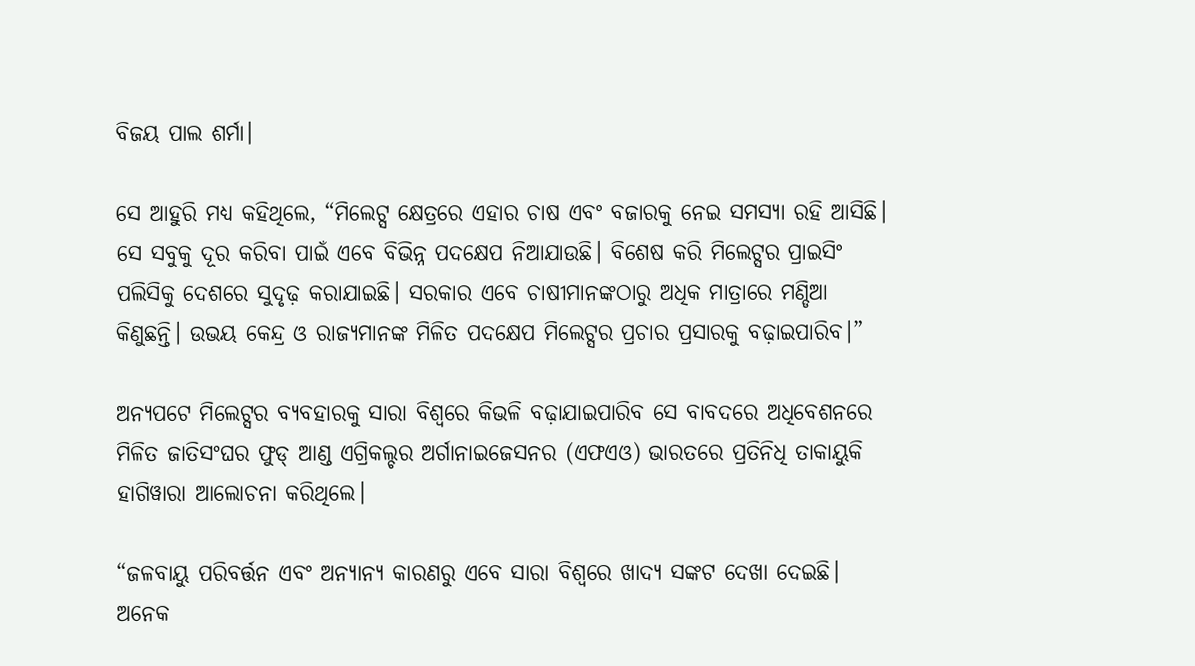ବିଜୟ ପାଲ ଶର୍ମା।

ସେ ଆହୁରି ମଧ୍ୟ କହିଥିଲେ, “ମିଲେଟ୍ସ କ୍ଷେତ୍ରରେ ଏହାର ଚାଷ ଏବଂ ବଜାରକୁ ନେଇ ସମସ୍ୟା ରହି ଆସିଛି। ସେ ସବୁକୁ ଦୂର କରିବା ପାଇଁ ଏବେ ବିଭିନ୍ନ ପଦକ୍ଷେପ ନିଆଯାଉଛି। ବିଶେଷ କରି ମିଲେଟ୍ସର ପ୍ରାଇସିଂ ପଲିସିକୁ ଦେଶରେ ସୁଦୃଢ଼ କରାଯାଇଛି। ସରକାର ଏବେ ଚାଷୀମାନଙ୍କଠାରୁ ଅଧିକ ମାତ୍ରାରେ ମଣ୍ଡିଆ କିଣୁଛନ୍ତି। ଉଭୟ କେନ୍ଦ୍ର ଓ ରାଜ୍ୟମାନଙ୍କ ମିଳିତ ପଦକ୍ଷେପ ମିଲେଟ୍ସର ପ୍ରଚାର ପ୍ରସାରକୁ ବଢ଼ାଇପାରିବ।”

ଅନ୍ୟପଟେ ମିଲେଟ୍ସର ବ୍ୟବହାରକୁ ସାରା ବିଶ୍ଵରେ କିଭଳି ବଢ଼ାଯାଇପାରିବ ସେ ବାବଦରେ ଅଧିବେଶନରେ ମିଳିତ ଜାତିସଂଘର ଫୁଡ୍ ଆଣ୍ଡ ଏଗ୍ରିକଲ୍ଚର ଅର୍ଗାନାଇଜେସନର (ଏଫଏଓ) ଭାରତରେ ପ୍ରତିନିଧି ତାକାୟୁକି ହାଗିୱାରା ଆଲୋଚନା କରିଥିଲେ।

“ଜଳବାୟୁ ପରିବର୍ତ୍ତନ ଏବଂ ଅନ୍ୟାନ୍ୟ କାରଣରୁ ଏବେ ସାରା ବିଶ୍ଵରେ ଖାଦ୍ୟ ସଙ୍କଟ ଦେଖା ଦେଇଛି। ଅନେକ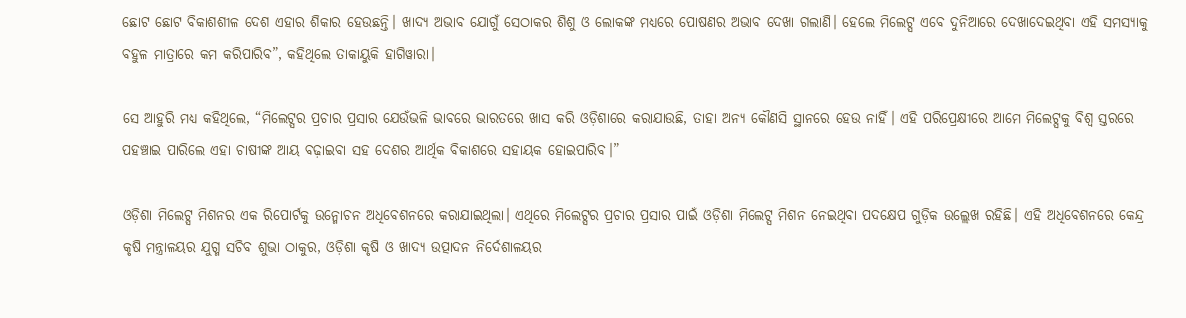ଛୋଟ ଛୋଟ ବିକାଶଶୀଳ ଦେଶ ଏହାର ଶିକାର ହେଉଛନ୍ତି। ଖାଦ୍ୟ ଅଭାବ ଯୋଗୁଁ ସେଠାକର ଶିଶୁ ଓ ଲୋକଙ୍କ ମଧ୍ୟରେ ପୋଷଣର ଅଭାବ ଦେଖା ଗଲାଣି। ହେଲେ ମିଲେଟ୍ସ ଏବେ ଦୁନିଆରେ ଦେଖାଦେଇଥିବା ଏହି ସମସ୍ୟାକୁ ବହୁଳ ମାତ୍ରାରେ କମ କରିପାରିବ”, କହିଥିଲେ ତାକାୟୁକି ହାଗିୱାରା।

ସେ ଆହୁରି ମଧ୍ୟ କହିଥିଲେ, “ମିଲେଟ୍ସର ପ୍ରଚାର ପ୍ରସାର ଯେଉଁଭଳି ଭାବରେ ଭାରତରେ ଖାସ କରି ଓଡ଼ିଶାରେ କରାଯାଉଛି, ତାହା ଅନ୍ୟ କୌଣସି ସ୍ଥାନରେ ହେଉ ନାହିଁ। ଏହି ପରିପ୍ରେକ୍ଷୀରେ ଆମେ ମିଲେଟ୍ସକୁ ବିଶ୍ଵ ସ୍ତରରେ ପହଞ୍ଚାଇ ପାରିଲେ ଏହା ଚାଷୀଙ୍କ ଆୟ ବଢ଼ାଇବା ସହ ଦେଶର ଆର୍ଥିକ ବିକାଶରେ ସହାୟକ ହୋଇପାରିବ।”

ଓଡ଼ିଶା ମିଲେଟ୍ସ ମିଶନର ଏକ ରିପୋର୍ଟକୁ ଉନ୍ମୋଚନ ଅଧିବେଶନରେ କରାଯାଇଥିଲା। ଏଥିରେ ମିଲେଟ୍ସର ପ୍ରଚାର ପ୍ରସାର ପାଇଁ ଓଡ଼ିଶା ମିଲେଟ୍ସ ମିଶନ ନେଇଥିବା ପଦକ୍ଷେପ ଗୁଡ଼ିକ ଉଲ୍ଲେଖ ରହିଛି। ଏହି ଅଧିବେଶନରେ କେନ୍ଦ୍ର କୃଷି ମନ୍ତ୍ରାଳୟର ଯୁଗ୍ମ ସଚିବ ଶୁଭା ଠାକୁର, ଓଡ଼ିଶା କୃଷି ଓ ଖାଦ୍ୟ ଉତ୍ପାଦନ ନିର୍ଦେଶାଳୟର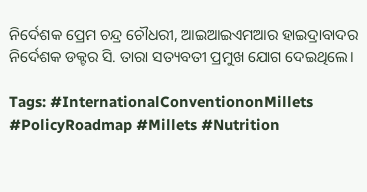ନିର୍ଦେଶକ ପ୍ରେମ ଚନ୍ଦ୍ର ଚୌଧରୀ, ଆଇଆଇଏମଆର ହାଇଦ୍ରାବାଦର ନିର୍ଦେଶକ ଡକ୍ଟର ସି. ତାରା ସତ୍ୟବତୀ ପ୍ରମୁଖ ଯୋଗ ଦେଇଥିଲେ।

Tags: #InternationalConventiononMillets #PolicyRoadmap #Millets #Nutrition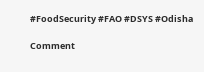#FoodSecurity #FAO #DSYS #Odisha

Comment